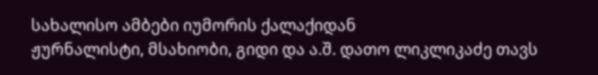სახალისო ამბები იუმორის ქალაქიდან
ჟურნალისტი, მსახიობი, გიდი და ა.შ. დათო ლიკლიკაძე თავს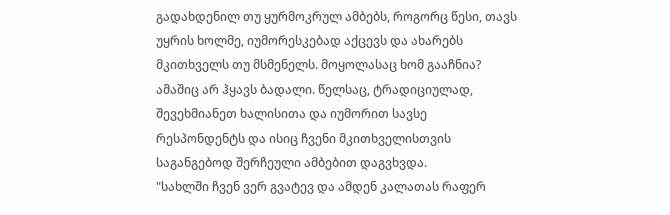გადახდენილ თუ ყურმოკრულ ამბებს, როგორც წესი, თავს უყრის ხოლმე, იუმორესკებად აქცევს და ახარებს მკითხველს თუ მსმენელს. მოყოლასაც ხომ გააჩნია? ამაშიც არ ჰყავს ბადალი. წელსაც, ტრადიციულად, შევეხმიანეთ ხალისითა და იუმორით სავსე რესპონდენტს და ისიც ჩვენი მკითხველისთვის საგანგებოდ შერჩეული ამბებით დაგვხვდა.
"სახლში ჩვენ ვერ გვატევ და ამდენ კალათას რაფერ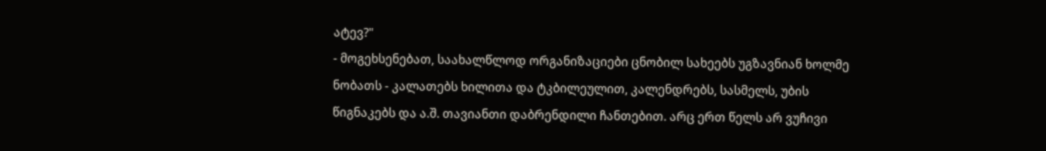ატევ?"
- მოგეხსენებათ, საახალწლოდ ორგანიზაციები ცნობილ სახეებს უგზავნიან ხოლმე ნობათს - კალათებს ხილითა და ტკბილეულით, კალენდრებს, სასმელს, უბის წიგნაკებს და ა.შ. თავიანთი დაბრენდილი ჩანთებით. არც ერთ წელს არ ვუჩივი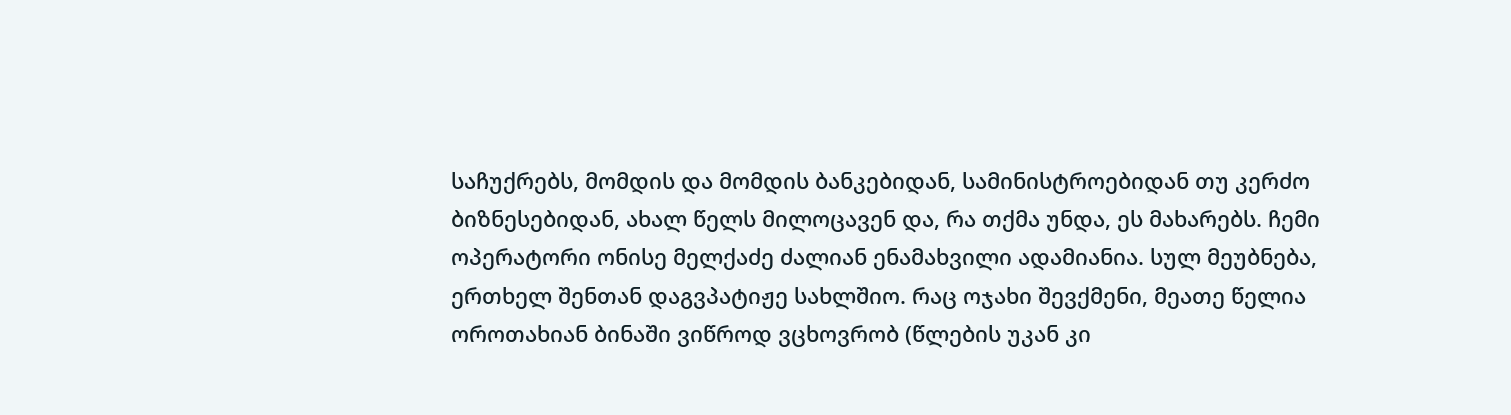საჩუქრებს, მომდის და მომდის ბანკებიდან, სამინისტროებიდან თუ კერძო ბიზნესებიდან, ახალ წელს მილოცავენ და, რა თქმა უნდა, ეს მახარებს. ჩემი ოპერატორი ონისე მელქაძე ძალიან ენამახვილი ადამიანია. სულ მეუბნება, ერთხელ შენთან დაგვპატიჟე სახლშიო. რაც ოჯახი შევქმენი, მეათე წელია ოროთახიან ბინაში ვიწროდ ვცხოვრობ (წლების უკან კი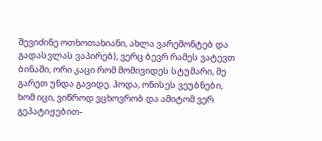შევიძინე ოთხოთახიანი, ახლა ვარემონტებ და გადასვლას ვაპირებ), ვერც ბევრ რამეს ვატევთ ბინაში, ორი კაცი რომ მომივიდეს სტუმარი, მე გარეთ უნდა გავიდე. ჰოდა, ონისეს ვეუბნები, ხომ იცი, ვიწროდ ვცხოვრობ და ამიტომ ვერ გეპატიჟებით-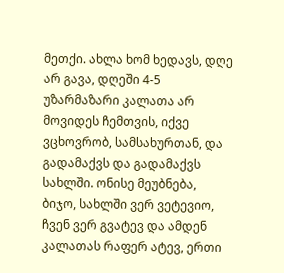მეთქი. ახლა ხომ ხედავს, დღე არ გავა, დღეში 4-5 უზარმაზარი კალათა არ მოვიდეს ჩემთვის, იქვე ვცხოვრობ, სამსახურთან, და გადამაქვს და გადამაქვს სახლში. ონისე მეუბნება, ბიჯო, სახლში ვერ ვეტევიო, ჩვენ ვერ გვატევ და ამდენ კალათას რაფერ ატევ, ერთი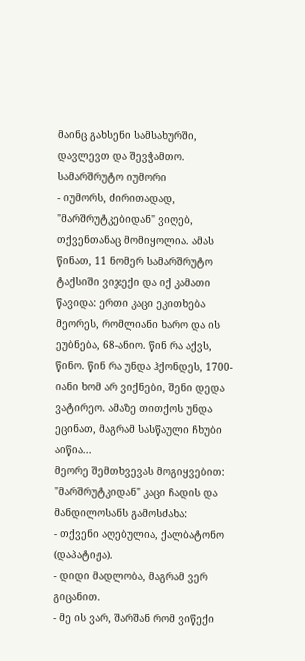მაინც გახსენი სამსახურში, დავლევთ და შევჭამთო.
სამარშრუტო იუმორი
- იუმორს, ძირითადად, "მარშრუტკებიდან" ვიღებ, თქვენთანაც მომიყოლია. ამას წინათ, 11 ნომერ სამარშრუტო ტაქსიში ვიჯექი და იქ კამათი წავიდა: ერთი კაცი ეკითხება მეორეს, რომლიანი ხარო და ის ეუბნება, 68-ანიო. წინ რა აქვს, წინო. წინ რა უნდა ჰქონდეს, 1700-იანი ხომ არ ვიქნები, შენი დედა ვატირეო. ამაზე თითქოს უნდა ეცინათ, მაგრამ სასწაული ჩხუბი აიწია...
მეორე შემთხვევას მოგიყვებით: "მარშრუტკიდან" კაცი ჩადის და მანდილოსანს გამოსძახა:
- თქვენი აღებულია, ქალბატონო (დაპატიჟა).
- დიდი მადლობა, მაგრამ ვერ გიცანით.
- მე ის ვარ, შარშან რომ ვიწექი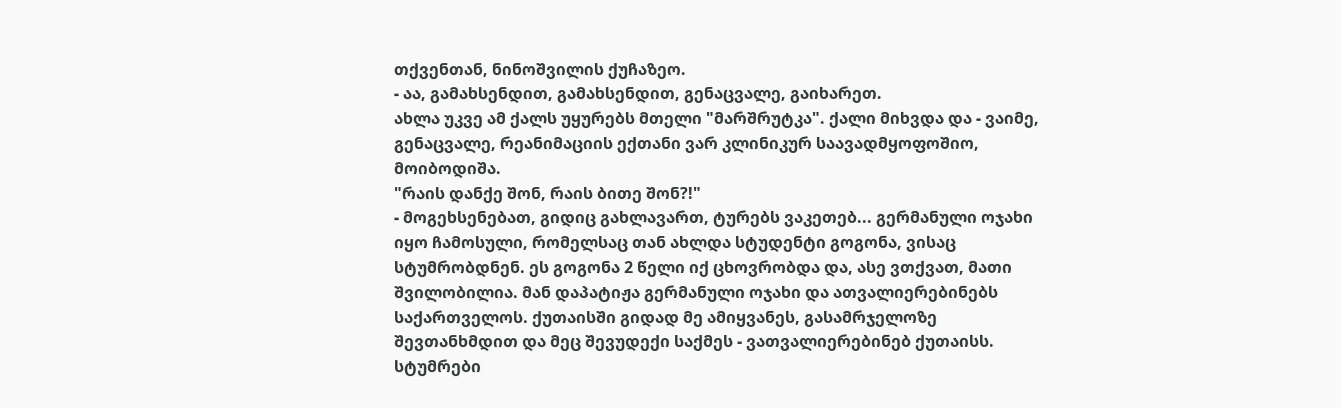თქვენთან, ნინოშვილის ქუჩაზეო.
- აა, გამახსენდით, გამახსენდით, გენაცვალე, გაიხარეთ.
ახლა უკვე ამ ქალს უყურებს მთელი "მარშრუტკა". ქალი მიხვდა და - ვაიმე, გენაცვალე, რეანიმაციის ექთანი ვარ კლინიკურ საავადმყოფოშიო, მოიბოდიშა.
"რაის დანქე შონ, რაის ბითე შონ?!"
- მოგეხსენებათ, გიდიც გახლავართ, ტურებს ვაკეთებ... გერმანული ოჯახი იყო ჩამოსული, რომელსაც თან ახლდა სტუდენტი გოგონა, ვისაც სტუმრობდნენ. ეს გოგონა 2 წელი იქ ცხოვრობდა და, ასე ვთქვათ, მათი შვილობილია. მან დაპატიჟა გერმანული ოჯახი და ათვალიერებინებს საქართველოს. ქუთაისში გიდად მე ამიყვანეს, გასამრჯელოზე შევთანხმდით და მეც შევუდექი საქმეს - ვათვალიერებინებ ქუთაისს. სტუმრები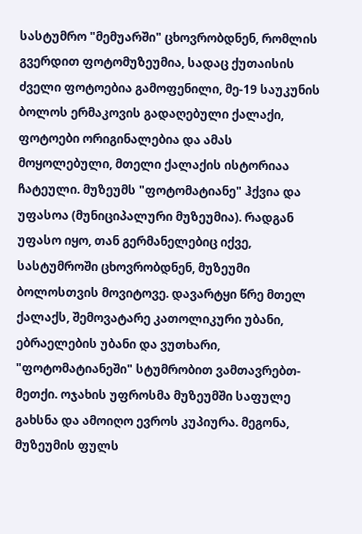სასტუმრო "მემუარში" ცხოვრობდნენ, რომლის გვერდით ფოტომუზეუმია, სადაც ქუთაისის ძველი ფოტოებია გამოფენილი, მე-19 საუკუნის ბოლოს ერმაკოვის გადაღებული ქალაქი, ფოტოები ორიგინალებია და ამას მოყოლებული, მთელი ქალაქის ისტორიაა ჩატეული. მუზეუმს "ფოტომატიანე" ჰქვია და უფასოა (მუნიციპალური მუზეუმია). რადგან უფასო იყო, თან გერმანელებიც იქვე, სასტუმროში ცხოვრობდნენ, მუზეუმი ბოლოსთვის მოვიტოვე. დავარტყი წრე მთელ ქალაქს, შემოვატარე კათოლიკური უბანი, ებრაელების უბანი და ვუთხარი, "ფოტომატიანეში" სტუმრობით ვამთავრებთ-მეთქი. ოჯახის უფროსმა მუზეუმში საფულე გახსნა და ამოიღო ევროს კუპიურა. მეგონა, მუზეუმის ფულს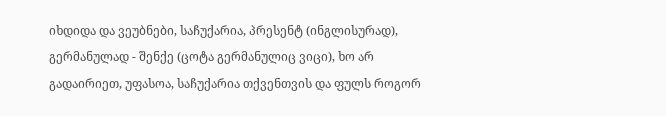იხდიდა და ვეუბნები, საჩუქარია, პრესენტ (ინგლისურად), გერმანულად - შენქე (ცოტა გერმანულიც ვიცი), ხო არ გადაირიეთ, უფასოა, საჩუქარია თქვენთვის და ფულს როგორ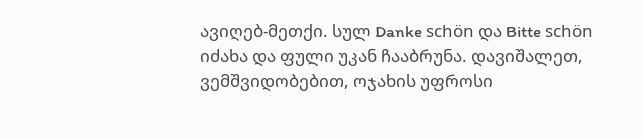ავიღებ-მეთქი. სულ Danke schön და Bitte schön იძახა და ფული უკან ჩააბრუნა. დავიშალეთ, ვემშვიდობებით, ოჯახის უფროსი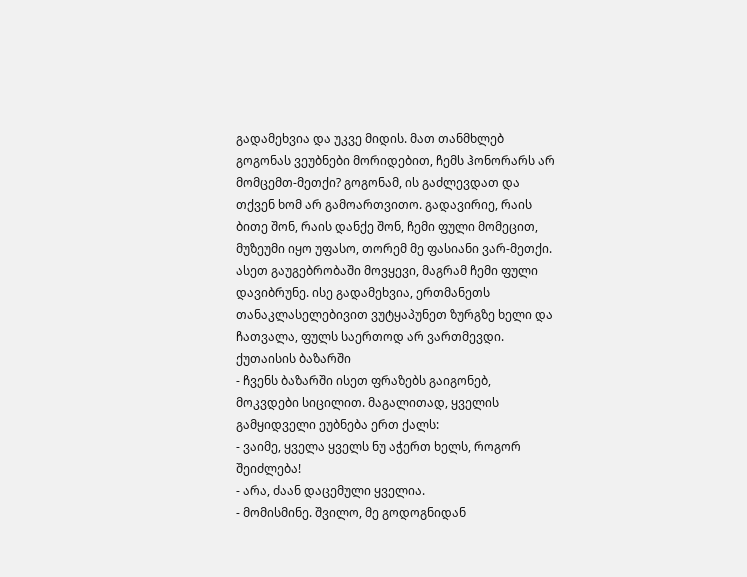გადამეხვია და უკვე მიდის. მათ თანმხლებ გოგონას ვეუბნები მორიდებით, ჩემს ჰონორარს არ მომცემთ-მეთქი? გოგონამ, ის გაძლევდათ და თქვენ ხომ არ გამოართვითო. გადავირიე, რაის ბითე შონ, რაის დანქე შონ, ჩემი ფული მომეცით, მუზეუმი იყო უფასო, თორემ მე ფასიანი ვარ-მეთქი. ასეთ გაუგებრობაში მოვყევი, მაგრამ ჩემი ფული დავიბრუნე. ისე გადამეხვია, ერთმანეთს თანაკლასელებივით ვუტყაპუნეთ ზურგზე ხელი და ჩათვალა, ფულს საერთოდ არ ვართმევდი.
ქუთაისის ბაზარში
- ჩვენს ბაზარში ისეთ ფრაზებს გაიგონებ, მოკვდები სიცილით. მაგალითად, ყველის გამყიდველი ეუბნება ერთ ქალს:
- ვაიმე, ყველა ყველს ნუ აჭერთ ხელს, როგორ შეიძლება!
- არა, ძაან დაცემული ყველია.
- მომისმინე. შვილო, მე გოდოგნიდან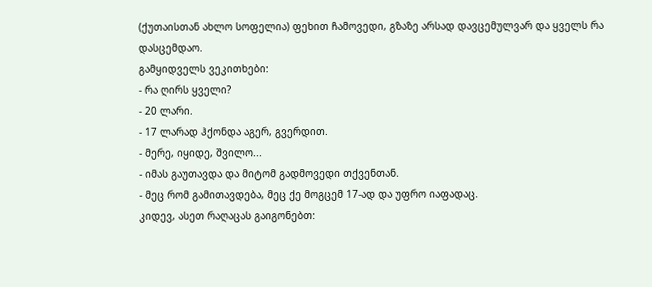(ქუთაისთან ახლო სოფელია) ფეხით ჩამოვედი, გზაზე არსად დავცემულვარ და ყველს რა დასცემდაო.
გამყიდველს ვეკითხები:
- რა ღირს ყველი?
- 20 ლარი.
- 17 ლარად ჰქონდა აგერ, გვერდით.
- მერე, იყიდე, შვილო...
- იმას გაუთავდა და მიტომ გადმოვედი თქვენთან.
- მეც რომ გამითავდება, მეც ქე მოგცემ 17-ად და უფრო იაფადაც.
კიდევ, ასეთ რაღაცას გაიგონებთ: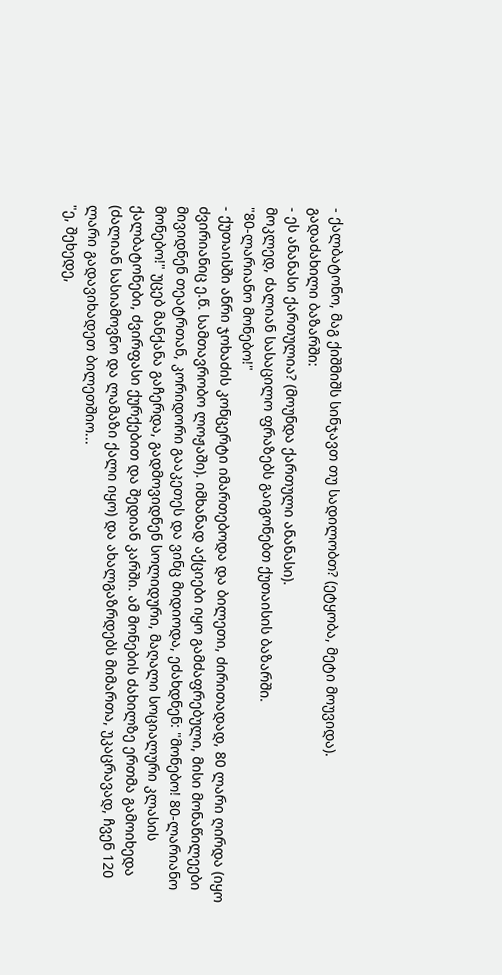- ქალბატონო, მაგ ქიშმიშს სინჯავთ თუ სადილობთ? (ეტყობა, მეტი მოუვიდა).
გადაძახილი ბაზარში:
- ეს ანანასი ქართულია? (მოუნდა ქართული ანანასი).
მოკლედ, ძალიან სასაცილო ფრაზებს გაიგონებთ ქუთაისის ბაზარში.
"80-ლარიანო მონებო!"
- ქუთაისში ანრი ჯოხაძის კონცერტი იმართებოდა და ბილეთი, ძირითადად, 80 ლარი ღირდა (იყო ძვირიანიც ე.წ. სამთავრობო ლოჟაში). იმხანად აქციები იყო გამძაფრებული, მისი მონაწილეები მივიდნენ თეატრთან, კორიდორი გააკეთეს და ვინც მიდიოდა, ეძახდნენ: "მონებო! 80-ლარიანო მონებო!" უცებ მანქანა გაჩერდა, გადმოვიდნენ სოლიდური, მაღალი სოციალური კლასის ქალბატონები, ძვირფასი ქურქებით და შედიან კარში. ამ მონების ძახილზე ერთმა გამოიხედა (ძალიან სასიამოვნო და ლამაზი ქალი იყო) და ახალგაზრდებს მიმართა, უკაცრავად, ჩვენ 120 ლარი გადავიხადეთ ბილეთშიო...
"ე, შეხედე,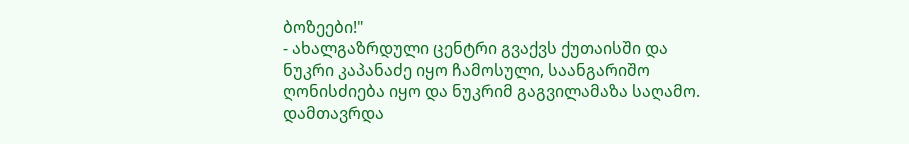ბოზეები!"
- ახალგაზრდული ცენტრი გვაქვს ქუთაისში და ნუკრი კაპანაძე იყო ჩამოსული, საანგარიშო ღონისძიება იყო და ნუკრიმ გაგვილამაზა საღამო. დამთავრდა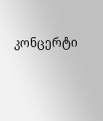კონცერტი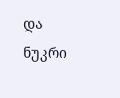და ნუკრი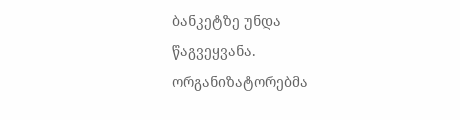ბანკეტზე უნდა წაგვეყვანა. ორგანიზატორებმა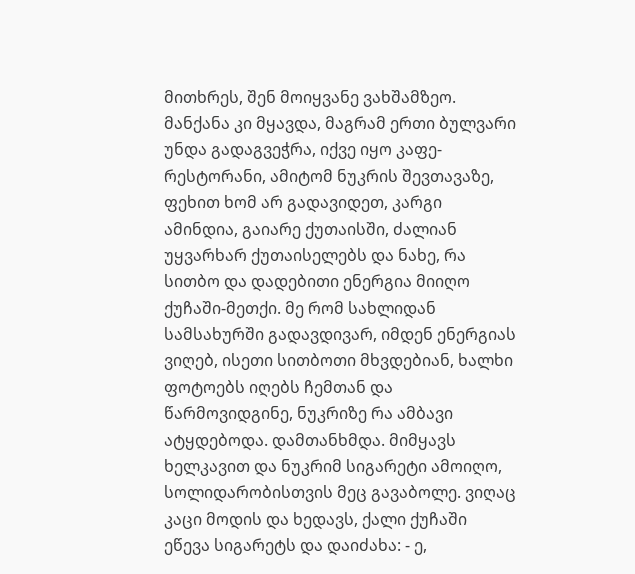მითხრეს, შენ მოიყვანე ვახშამზეო. მანქანა კი მყავდა, მაგრამ ერთი ბულვარი უნდა გადაგვეჭრა, იქვე იყო კაფე-რესტორანი, ამიტომ ნუკრის შევთავაზე, ფეხით ხომ არ გადავიდეთ, კარგი ამინდია, გაიარე ქუთაისში, ძალიან უყვარხარ ქუთაისელებს და ნახე, რა სითბო და დადებითი ენერგია მიიღო ქუჩაში-მეთქი. მე რომ სახლიდან სამსახურში გადავდივარ, იმდენ ენერგიას ვიღებ, ისეთი სითბოთი მხვდებიან, ხალხი ფოტოებს იღებს ჩემთან და წარმოვიდგინე, ნუკრიზე რა ამბავი ატყდებოდა. დამთანხმდა. მიმყავს ხელკავით და ნუკრიმ სიგარეტი ამოიღო, სოლიდარობისთვის მეც გავაბოლე. ვიღაც კაცი მოდის და ხედავს, ქალი ქუჩაში ეწევა სიგარეტს და დაიძახა: - ე,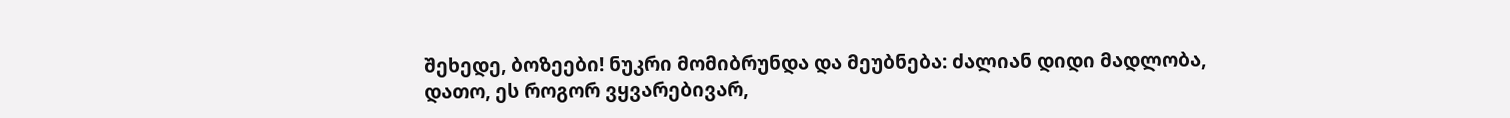შეხედე, ბოზეები! ნუკრი მომიბრუნდა და მეუბნება: ძალიან დიდი მადლობა, დათო, ეს როგორ ვყვარებივარ,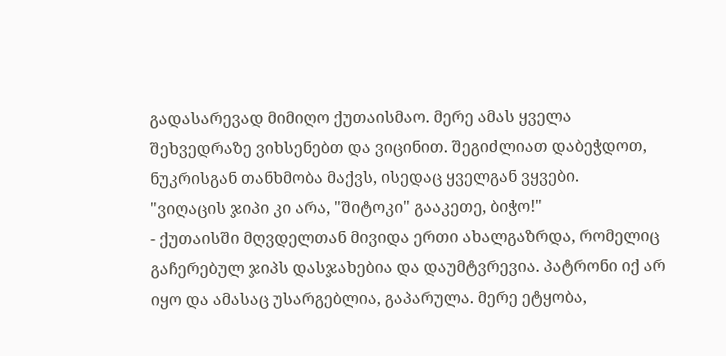გადასარევად მიმიღო ქუთაისმაო. მერე ამას ყველა შეხვედრაზე ვიხსენებთ და ვიცინით. შეგიძლიათ დაბეჭდოთ, ნუკრისგან თანხმობა მაქვს, ისედაც ყველგან ვყვები.
"ვიღაცის ჯიპი კი არა, "შიტოკი" გააკეთე, ბიჭო!"
- ქუთაისში მღვდელთან მივიდა ერთი ახალგაზრდა, რომელიც გაჩერებულ ჯიპს დასჯახებია და დაუმტვრევია. პატრონი იქ არ იყო და ამასაც უსარგებლია, გაპარულა. მერე ეტყობა,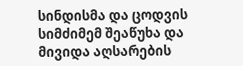სინდისმა და ცოდვის სიმძიმემ შეაწუხა და მივიდა აღსარების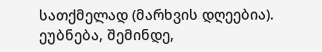სათქმელად (მარხვის დღეებია). ეუბნება, შემინდე,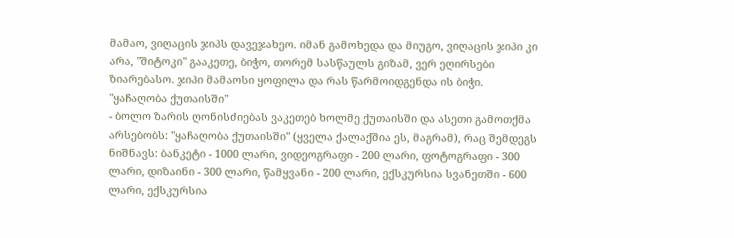მამაო, ვიღაცის ჯიპს დავეჯახეო. იმან გამოხედა და მიუგო, ვიღაცის ჯიპი კი არა, "შიტოკი" გააკეთე, ბიჭო, თორემ სასწაულს გიზამ, ვერ ეღირსები ზიარებასო. ჯიპი მამაოსი ყოფილა და რას წარმოიდგენდა ის ბიჭი.
"ყაჩაღობა ქუთაისში"
- ბოლო ზარის ღონისძიებას ვაკეთებ ხოლმე ქუთაისში და ასეთი გამოთქმა არსებობს: "ყაჩაღობა ქუთაისში" (ყველა ქალაქშია ეს, მაგრამ), რაც შემდეგს ნიშნავს: ბანკეტი - 1000 ლარი, ვიდეოგრაფი - 200 ლარი, ფოტოგრაფი - 300 ლარი, დიზაინი - 300 ლარი, წამყვანი - 200 ლარი, ექსკურსია სვანეთში - 600 ლარი, ექსკურსია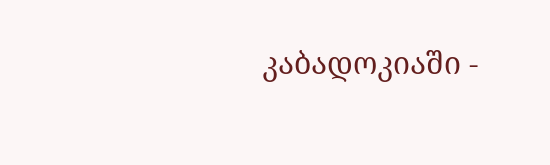კაბადოკიაში -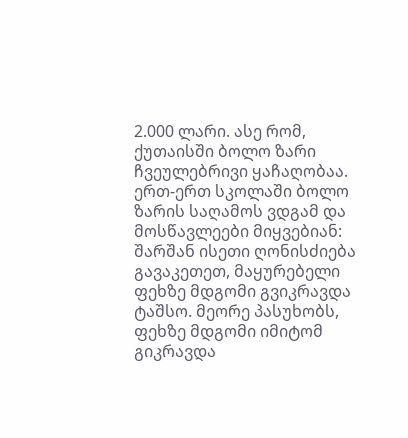2.000 ლარი. ასე რომ, ქუთაისში ბოლო ზარი ჩვეულებრივი ყაჩაღობაა.
ერთ-ერთ სკოლაში ბოლო ზარის საღამოს ვდგამ და მოსწავლეები მიყვებიან: შარშან ისეთი ღონისძიება გავაკეთეთ, მაყურებელი ფეხზე მდგომი გვიკრავდა ტაშსო. მეორე პასუხობს, ფეხზე მდგომი იმიტომ გიკრავდა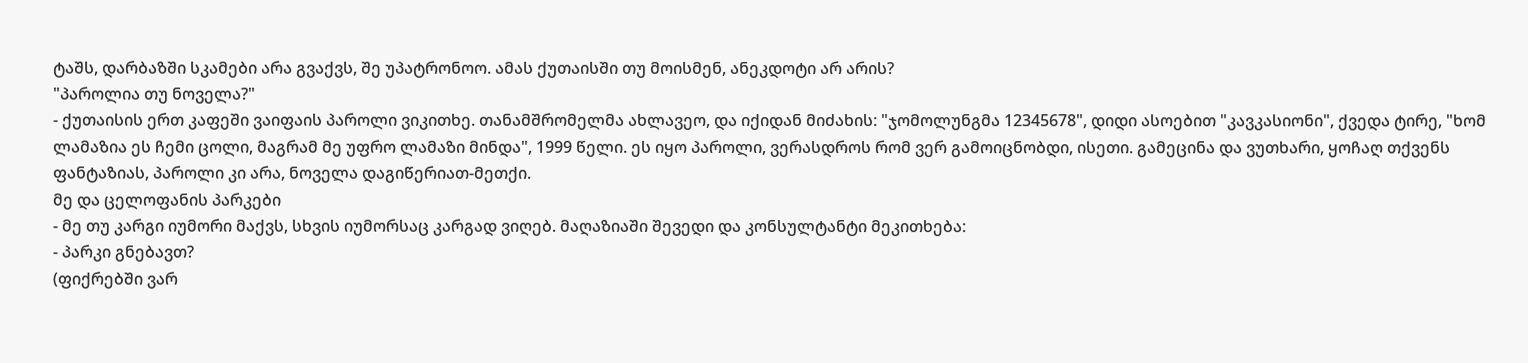ტაშს, დარბაზში სკამები არა გვაქვს, შე უპატრონოო. ამას ქუთაისში თუ მოისმენ, ანეკდოტი არ არის?
"პაროლია თუ ნოველა?"
- ქუთაისის ერთ კაფეში ვაიფაის პაროლი ვიკითხე. თანამშრომელმა ახლავეო, და იქიდან მიძახის: "ჯომოლუნგმა 12345678", დიდი ასოებით "კავკასიონი", ქვედა ტირე, "ხომ ლამაზია ეს ჩემი ცოლი, მაგრამ მე უფრო ლამაზი მინდა", 1999 წელი. ეს იყო პაროლი, ვერასდროს რომ ვერ გამოიცნობდი, ისეთი. გამეცინა და ვუთხარი, ყოჩაღ თქვენს ფანტაზიას, პაროლი კი არა, ნოველა დაგიწერიათ-მეთქი.
მე და ცელოფანის პარკები
- მე თუ კარგი იუმორი მაქვს, სხვის იუმორსაც კარგად ვიღებ. მაღაზიაში შევედი და კონსულტანტი მეკითხება:
- პარკი გნებავთ?
(ფიქრებში ვარ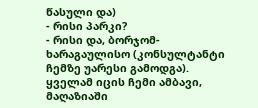წასული და)
- რისი პარკი?
- რისი და, ბორჯომ-ხარაგაულისო (კონსულტანტი ჩემზე უარესი გამოდგა).
ყველამ იცის ჩემი ამბავი, მაღაზიაში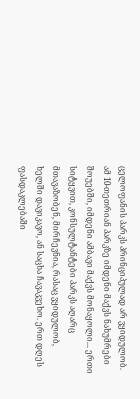ცელოფანის პარკს პრინციპულად არ ვყიდულობ. ამ 10-თეთრიან პარკზე იმდენი მაქვს ნახუმრები შოუებში, იმდენი ამბავი მაქვს მონაყოლი... ერთი სიტყვით, კონსულტანტები პარკს აღარც მთავაზობენ, მირჩევნია, რასაც ვყიდულობ, ხელში დავიკავო, ან საცხა ჩავაკვეხო. ერთ დღეს ფასდაკლებაში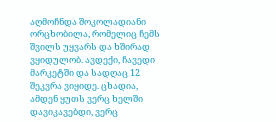აღმოჩნდა შოკოლადიანი ორცხობილა, რომელიც ჩემს შვილს უყვარს და ხშირად ვყიდულობ. ავდექი, ჩავედი მარკეტში და სადღაც 12 შეკვრა ვიყიდე. ცხადია, ამდენ ყუთს ვერც ხელში დავიკავებდი, ვერც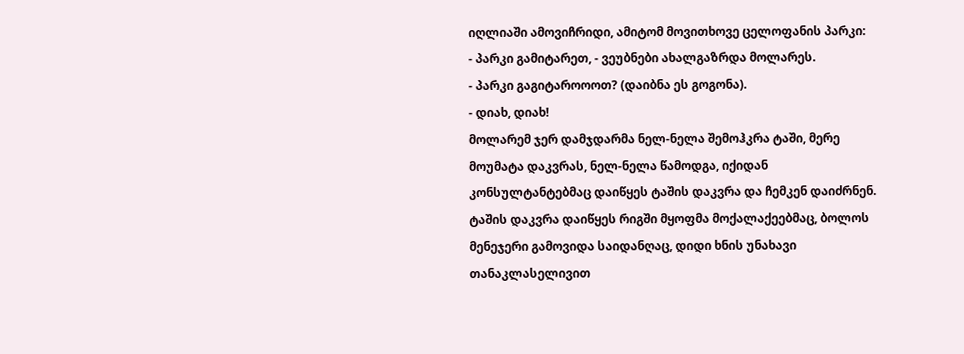იღლიაში ამოვიჩრიდი, ამიტომ მოვითხოვე ცელოფანის პარკი:
- პარკი გამიტარეთ, - ვეუბნები ახალგაზრდა მოლარეს.
- პარკი გაგიტაროოოთ? (დაიბნა ეს გოგონა).
- დიახ, დიახ!
მოლარემ ჯერ დამჯდარმა ნელ-ნელა შემოჰკრა ტაში, მერე მოუმატა დაკვრას, ნელ-ნელა წამოდგა, იქიდან კონსულტანტებმაც დაიწყეს ტაშის დაკვრა და ჩემკენ დაიძრნენ. ტაშის დაკვრა დაიწყეს რიგში მყოფმა მოქალაქეებმაც, ბოლოს მენეჯერი გამოვიდა საიდანღაც, დიდი ხნის უნახავი თანაკლასელივით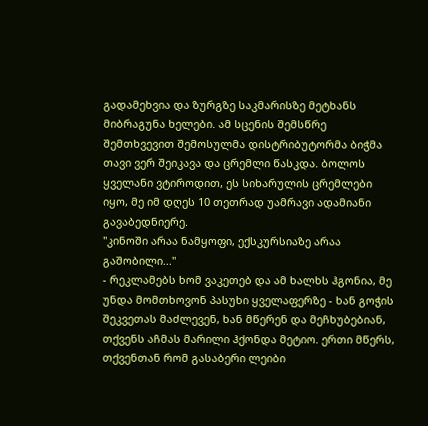გადამეხვია და ზურგზე საკმარისზე მეტხანს მიბრაგუნა ხელები. ამ სცენის შემსწრე შემთხვევით შემოსულმა დისტრიბუტორმა ბიჭმა თავი ვერ შეიკავა და ცრემლი წასკდა. ბოლოს ყველანი ვტიროდით, ეს სიხარულის ცრემლები იყო, მე იმ დღეს 10 თეთრად უამრავი ადამიანი გავაბედნიერე.
"კინოში არაა ნამყოფი, ექსკურსიაზე არაა გაშობილი..."
- რეკლამებს ხომ ვაკეთებ და ამ ხალხს ჰგონია, მე უნდა მომთხოვონ პასუხი ყველაფერზე - ხან გოჭის შეკვეთას მაძლევენ, ხან მწერენ და მეჩხუბებიან, თქვენს აჩმას მარილი ჰქონდა მეტიო. ერთი მწერს, თქვენთან რომ გასაბერი ლეიბი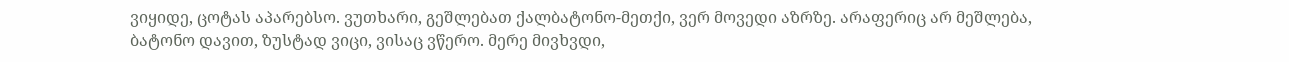ვიყიდე, ცოტას აპარებსო. ვუთხარი, გეშლებათ ქალბატონო-მეთქი, ვერ მოვედი აზრზე. არაფერიც არ მეშლება, ბატონო დავით, ზუსტად ვიცი, ვისაც ვწერო. მერე მივხვდი,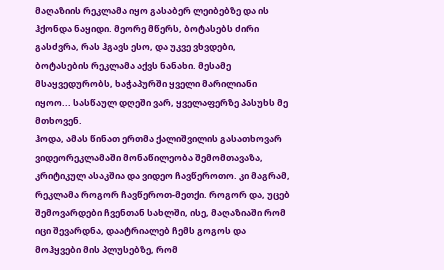მაღაზიის რეკლამა იყო გასაბერ ლეიბებზე და ის ჰქონდა ნაყიდი. მეორე მწერს, ბოტასებს ძირი გასძვრა, რას ჰგავს ესო, და უკვე ვხვდები, ბოტასების რეკლამა აქვს ნანახი. მესამე მსაყვედურობს, ხაჭაპურში ყველი მარილიანი იყოო... სასწაულ დღეში ვარ, ყველაფერზე პასუხს მე მთხოვენ.
ჰოდა, ამას წინათ ერთმა ქალიშვილის გასათხოვარ ვიდეორეკლამაში მონაწილეობა შემომთავაზა, კრიტიკულ ასაკშია და ვიდეო ჩავწეროთო. კი მაგრამ, რეკლამა როგორ ჩავწეროთ-მეთქი. როგორ და, უცებ შემოვარდები ჩვენთან სახლში, ისე, მაღაზიაში რომ იცი შევარდნა, დაატრიალებ ჩემს გოგოს და მოჰყვები მის პლუსებზე, რომ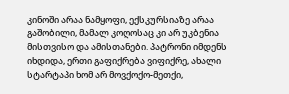კინოში არაა ნამყოფი, ექსკურსიაზე არაა გაშობილი, მამალ კოღოსაც კი არ უკბენია მისთვისო და ამისთანები. პატრონი იმდენს იხდიდა, ერთი გაფიქრება ვიფიქრე, ახალი სტარტაპი ხომ არ მოვქოქო-მეთქი,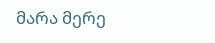მარა მერე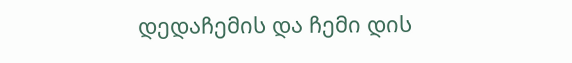დედაჩემის და ჩემი დის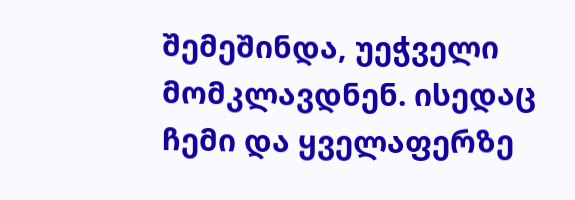შემეშინდა, უეჭველი მომკლავდნენ. ისედაც ჩემი და ყველაფერზე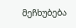მეჩხუბება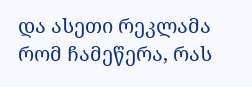და ასეთი რეკლამა რომ ჩამეწერა, რას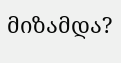მიზამდა?